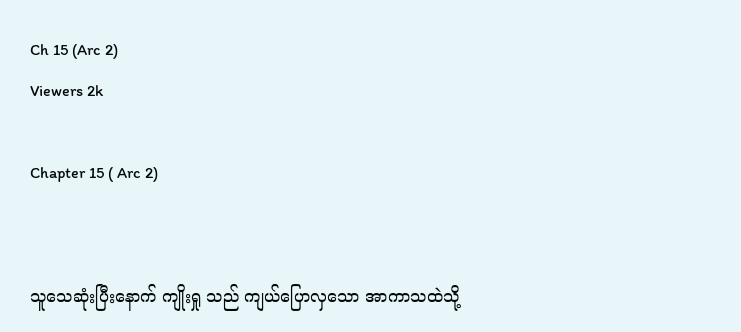Ch 15 (Arc 2)
Viewers 2k

Chapter 15 ( Arc 2)


သူသေဆုံးပြီးနောက် ကျိုးရှု သည် ကျယ်ပြောလှသော အာကာသထဲသို့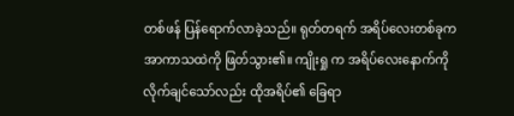တစ်ဖန် ပြန်ရောက်လာခဲ့သည်။ ရုတ်တရက် အရိပ်လေးတစ်ခုက အာကာသထဲကို ဖြတ်သွား၏။ ကျိုးရှု က အရိပ်လေးနောက်ကို လိုက်ချင်သော်လည်း ထိုအရိပ်၏ ခြေရာ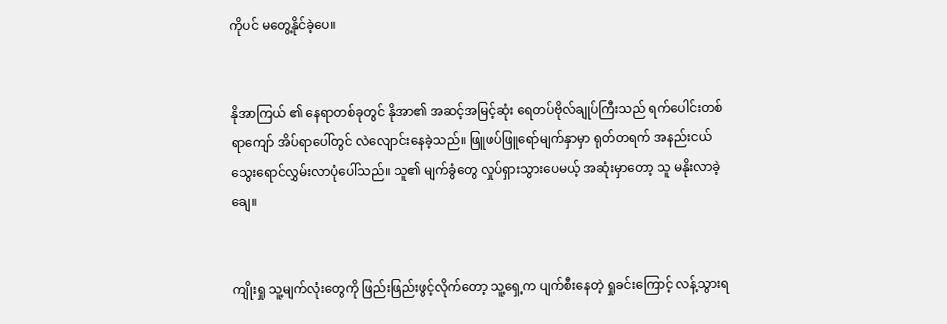ကိုပင် မတွေ့နိုင်ခဲ့ပေ။


နိုအာကြယ် ၏ နေရာတစ်ခုတွင် နိုအာ၏ အဆင့်အမြင့်ဆုံး ရေတပ်ဗိုလ်ချုပ်ကြီးသည် ရက်ပေါင်းတစ်ရာကျော် အိပ်ရာပေါ်တွင် လဲလျောင်းနေခဲ့သည်။ ဖြူဖပ်ဖြူရော်မျက်နှာမှာ ရုတ်တရက် အနည်းငယ် သွေးရောင်လွှမ်းလာပုံပေါ်သည်။ သူ၏ မျက်ခွံတွေ လှုပ်ရှားသွားပေမယ့် အဆုံးမှာတော့ သူ မနိုးလာခဲ့ချေ။


ကျိုးရှု သူ့မျက်လုံးတွေကို ဖြည်းဖြည်းဖွင့်လိုက်တော့ သူ့ရှေ့က ပျက်စီးနေတဲ့ ရှုခင်းကြောင့် လန့်သွားရ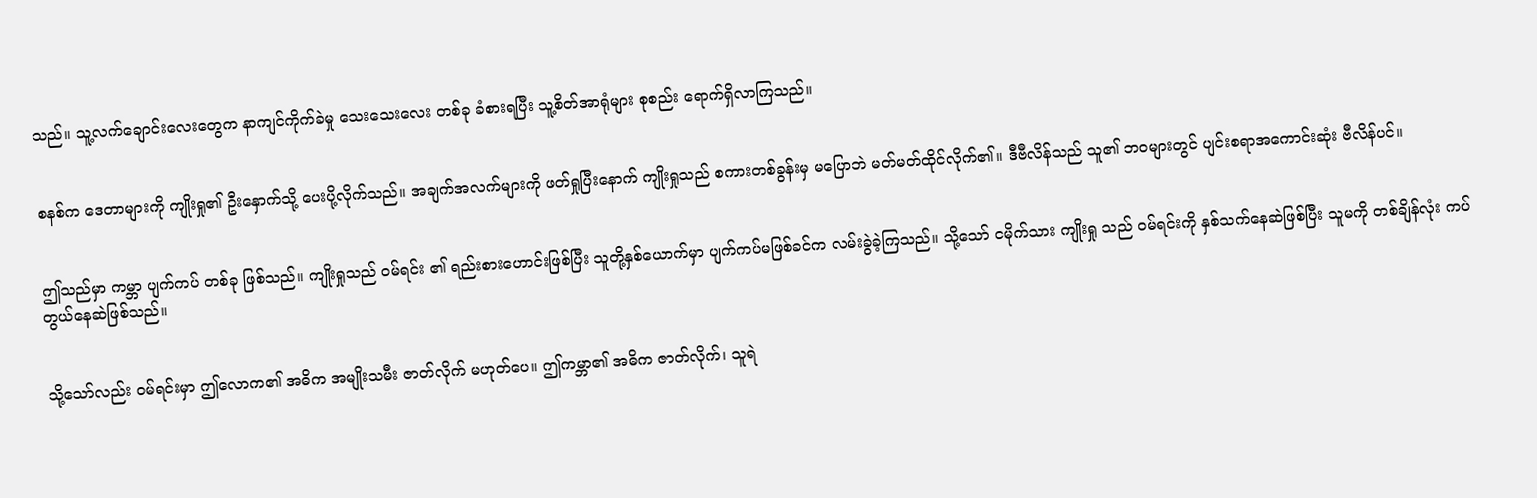သည်။ သူ့လက်ချောင်းလေးတွေက နာကျင်ကိုက်ခဲမှု သေးသေးလေး တစ်ခု ခံစားရပြီး သူ့စိတ်အာရုံများ စုစည်း ရောက်ရှိလာကြသည်။


စနစ်က ဒေတာများကို ကျိုးရှု၏ ဦးနှောက်သို့ ပေးပို့လိုက်သည်။ အချက်အလက်များကို ဖတ်ရှုပြီးနောက် ကျိုးရှုသည် စကားတစ်ခွန်းမှ မပြောဘဲ မတ်မတ်ထိုင်လိုက်၏။ ဒီဗီလိန်သည် သူ၏ ဘဝများတွင် ပျင်းစရာအကောင်းဆုံး ဗီလိန်ပင်။


ဤသည်မှာ ကမ္ဘာ ပျက်ကပ် တစ်ခု ဖြစ်သည်။ ကျိုးရှုသည် ဝမ်ရင်း ၏ ရည်းစားဟောင်းဖြစ်ပြီး သူတို့နှစ်ယောက်မှာ ပျက်ကပ်မဖြစ်ခင်က လမ်းခွဲခဲ့ကြသည်။ သို့သော် ငမိုက်သား ကျိုးရှု သည် ဝမ်ရင်းကို နှစ်သက်နေဆဲဖြစ်ပြီး သူမကို တစ်ချိန်လုံး ကပ်တွယ်နေဆဲဖြစ်သည်။


သို့သော်လည်း ဝမ်ရင်းမှာ ဤလောက၏ အဓိက အမျိုးသမီး ဇာတ်လိုက် မဟုတ်ပေ။ ဤကမ္ဘာ၏ အဓိက ဇာတ်လိုက်၊ သူရဲ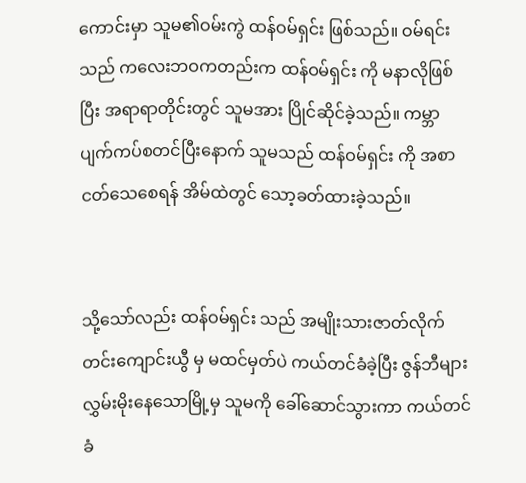ကောင်းမှာ သူမ၏ဝမ်းကွဲ ထန်ဝမ်ရှင်း ဖြစ်သည်။ ဝမ်ရင်း သည် ကလေးဘဝကတည်းက ထန်ဝမ်ရှင်း ကို မနာလိုဖြစ်ပြီး အရာရာတိုင်းတွင် သူမအား ပြိုင်ဆိုင်ခဲ့သည်။ ကမ္ဘာပျက်ကပ်စတင်ပြီးနောက် သူမသည် ထန်ဝမ်ရှင်း ကို အစာငတ်သေစေရန် အိမ်ထဲတွင် သော့ခတ်ထားခဲ့သည်။


သို့သော်လည်း ထန်ဝမ်ရှင်း သည် အမျိုးသားဇာတ်လိုက် တင်းကျောင်းယွီ မှ မထင်မှတ်ပဲ ကယ်တင်ခံခဲ့ပြီး ဇွန်ဘီများ လွှမ်းမိုးနေသောမြို့မှ သူမကို ခေါ်ဆောင်သွားကာ ကယ်တင်ခံ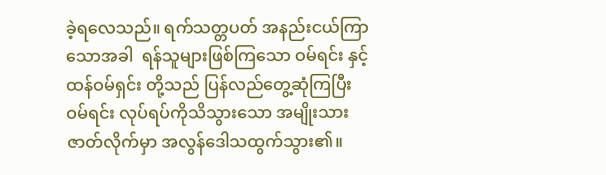ခဲ့ရလေသည်။ ရက်သတ္တပတ် အနည်းငယ်ကြာသောအခါ  ရန်သူများဖြစ်ကြသော ဝမ်ရင်း နှင့် ထန်ဝမ်ရှင်း တို့သည် ပြန်လည်တွေ့ဆုံကြပြီး ဝမ်ရင်း လုပ်ရပ်ကိုသိသွားသော အမျိုးသားဇာတ်လိုက်မှာ အလွန်ဒေါသထွက်သွား၏။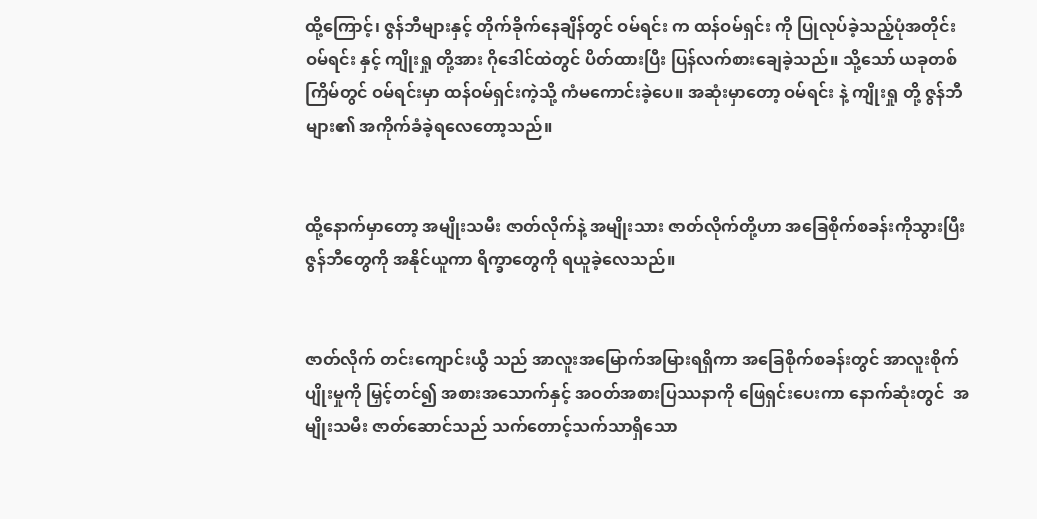ထို့ကြောင့်၊ ဇွန်ဘီများနှင့် တိုက်ခိုက်နေချိန်တွင် ဝမ်ရင်း က ထန်ဝမ်ရှင်း ကို ပြုလုပ်ခဲ့သည့်ပုံအတိုင်း ဝမ်ရင်း နှင့် ကျိုးရှု တို့အား ဂိုဒေါင်ထဲတွင် ပိတ်ထားပြီး ပြန်လက်စားချေခဲ့သည်။ သို့သော် ယခုတစ်ကြိမ်တွင် ဝမ်ရင်းမှာ ထန်ဝမ်ရှင်းကဲ့သို့ ကံမကောင်းခဲ့ပေ။ အဆုံးမှာတော့ ဝမ်ရင်း နဲ့ ကျိုးရှု တို့ ဇွန်ဘီများ၏ အကိုက်ခံခဲ့ရလေတော့သည်။


ထို့နောက်မှာတော့ အမျိုးသမီး ဇာတ်လိုက်နဲ့ အမျိုးသား ဇာတ်လိုက်တို့ဟာ အခြေစိုက်စခန်းကိုသွားပြီး ဇွန်ဘီတွေကို အနိုင်ယူကာ ရိက္ခာတွေကို ရယူခဲ့လေသည်။


ဇာတ်လိုက် တင်းကျောင်းယွီ သည် အာလူးအမြောက်အမြားရရှိကာ အခြေစိုက်စခန်းတွင် အာလူးစိုက်ပျိုးမှုကို မြှင့်တင်၍ အစားအသောက်နှင့် အဝတ်အစားပြဿနာကို ဖြေရှင်းပေးကာ နောက်ဆုံးတွင်  အမျိုးသမီး ဇာတ်ဆောင်သည် သက်တောင့်သက်သာရှိသော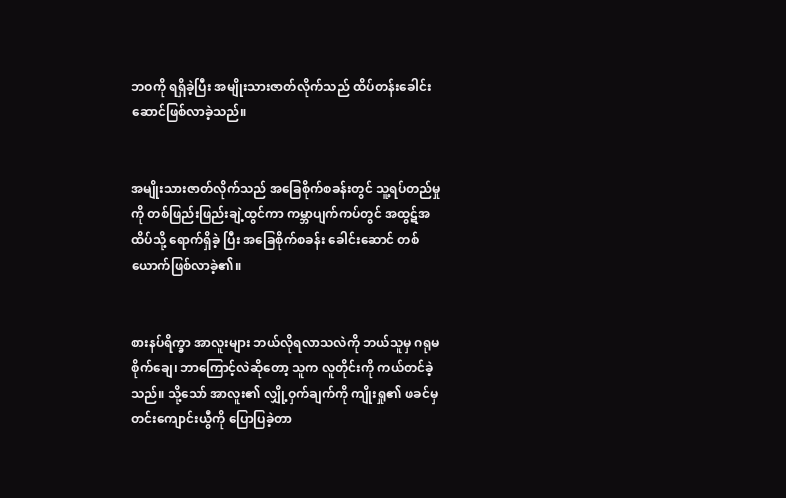ဘဝကို ရရှိခဲ့ပြီး အမျိုးသားဇာတ်လိုက်သည် ထိပ်တန်းခေါင်းဆောင်ဖြစ်လာခဲ့သည်။


အမျိုးသားဇာတ်လိုက်သည် အခြေစိုက်စခန်းတွင် သူ့ရပ်တည်မှုကို တစ်ဖြည်းဖြည်းချဲ့ထွင်ကာ ကမ္ဘာပျက်ကပ်တွင် အထွဋ်အထိပ်သို့ ရောက်ရှိခဲ့ ပြီး အခြေစိုက်စခန်း ခေါင်းဆောင် တစ်ယောက်ဖြစ်လာခဲ့၏။


စားနပ်ရိက္ခာ အာလူးများ ဘယ်လိုရလာသလဲကို ဘယ်သူမှ ဂရုမစိုက်ချေ၊ ဘာကြောင့်လဲဆိုတော့ သူက လူတိုင်းကို ကယ်တင်ခဲ့သည်။ သို့သော် အာလူး၏ လျှို့ဝှက်ချက်ကို ကျိုးရှု၏ ဖခင်မှ တင်းကျောင်းယွီကို ပြောပြခဲ့တာ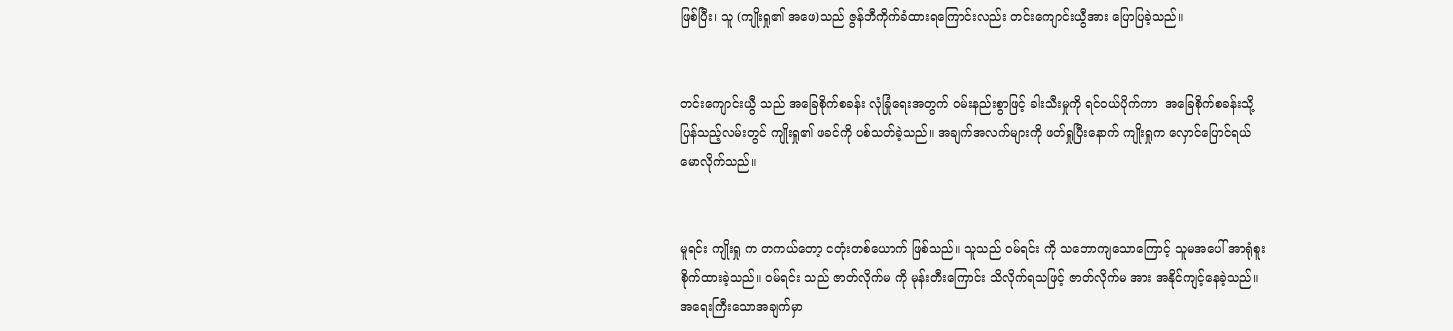ဖြစ်ပြီး၊ သူ (ကျိုးရှု၏ အဖေ)သည် ဇွန်ဘီကိုက်ခံထားရကြောင်းလည်း တင်းကျောင်းယွီအား ပြောပြခဲ့သည်။


တင်းကျောင်းယွီ သည် အခြေစိုက်စခန်း လုံခြုံရေးအတွက် ဝမ်းနည်းစွာဖြင့် ခါးသီးမှုကို ရင်ဝယ်ပိုက်ကာ  အခြေစိုက်စခန်းသို့ ပြန်သည့်လမ်းတွင် ကျိုးရှု၏ ဖခင်ကို ပစ်သတ်ခဲ့သည်။ အချက်အလက်များကို ဖတ်ရှုပြီးနောက် ကျိုးရှုက လှောင်ပြောင်ရယ်မောလိုက်သည်။


မူရင်း ကျိုးရှု က တကယ်တော့ ငတုံးတစ်ယောက် ဖြစ်သည်။ သူသည် ဝမ်ရင်း ကို သဘောကျသောကြောင့် သူမအပေါ် အာရုံစူးစိုက်ထားခဲ့သည်။ ဝမ်ရင်း သည် ဇာတ်လိုက်မ ကို မုန်းတီးကြောင်း သိလိုက်ရသဖြင့် ဇာတ်လိုက်မ အား အနိုင်ကျင့်နေခဲ့သည်။ အရေးကြီးသောအချက်မှာ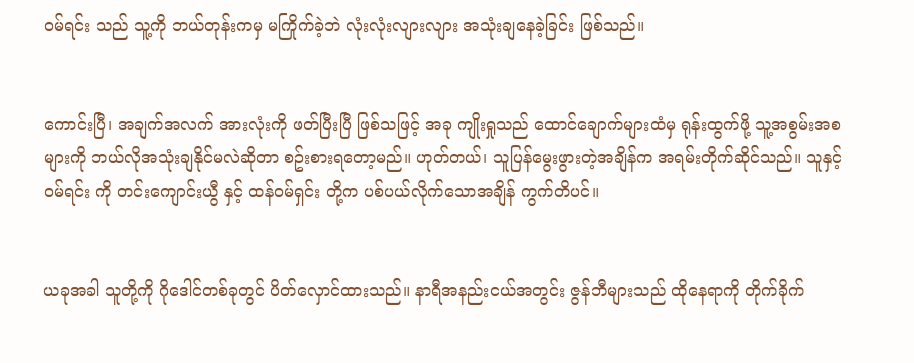ဝမ်ရင်း သည် သူ့ကို ဘယ်တုန်းကမှ မကြိုက်ခဲ့ဘဲ လုံးလုံးလျားလျား အသုံးချနေခဲ့ခြင်း ဖြစ်သည်။


ကောင်းပြီ၊ အချက်အလက် အားလုံးကို ဖတ်ပြီးပြီ ဖြစ်သဖြင့် အခု ကျိုးရှုသည် ထောင်ချောက်များထံမှ ရုန်းထွက်ဖို့ သူ့အစွမ်းအစများကို ဘယ်လိုအသုံးချနိုင်မလဲဆိုတာ စဥ်းစားရတော့မည်။ ဟုတ်တယ်၊ သူပြန်မွေးဖွားတဲ့အချိန်က အရမ်းတိုက်ဆိုင်သည်။ သူနှင့် ဝမ်ရင်း ကို တင်းကျောင်းယွီ နှင့် ထန်ဝမ်ရှင်း တို့က ပစ်ပယ်လိုက်သောအချိန် ကွက်တိပင်။


ယခုအခါ သူတို့ကို ဂိုဒေါင်တစ်ခုတွင် ပိတ်လှောင်ထားသည်။ နာရီအနည်းငယ်အတွင်း ဇွန်ဘီများသည် ထိုနေရာကို တိုက်ခိုက်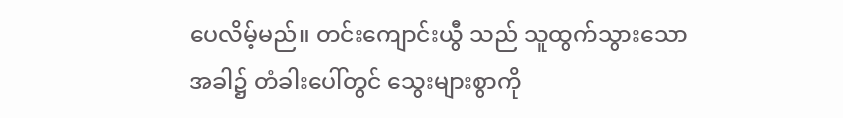ပေလိမ့်မည်။ တင်းကျောင်းယွီ သည် သူထွက်သွားသောအခါ၌ တံခါးပေါ်တွင် သွေးများစွာကို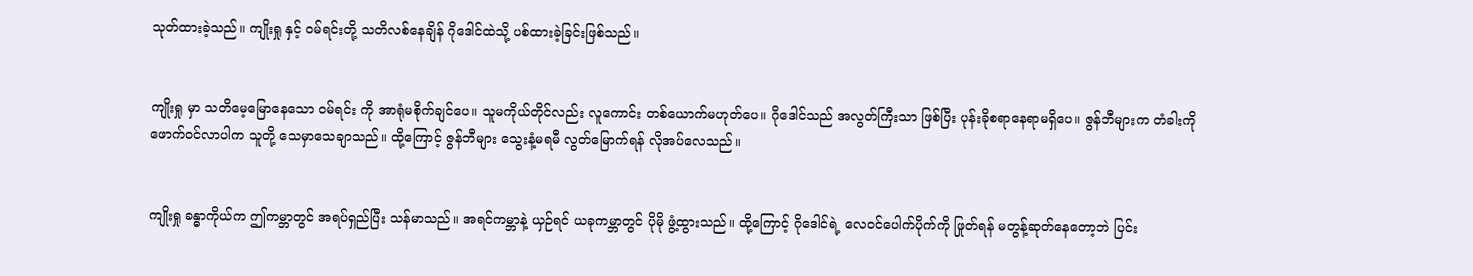သုတ်ထားခဲ့သည်။ ကျိုးရှု နှင့် ဝမ်ရင်းတို့ သတိလစ်နေချိန် ဂိုဒေါင်ထဲသို့ ပစ်ထားခဲ့ခြင်းဖြစ်သည်။


ကျိုးရှု မှာ သတိမေ့မြောနေသော ဝမ်ရင်း ကို အာရုံမစိုက်ချင်ပေ။ သူမကိုယ်တိုင်လည်း လူကောင်း တစ်ယောက်မဟုတ်ပေ။ ဂိုဒေါင်သည် အလွတ်ကြီးသာ ဖြစ်ပြီး ပုန်းခိုစရာနေရာမရှိပေ။ ဇွန်ဘီများက တံခါးကို ဖောက်ဝင်လာပါက သူတို့ သေမှာသေချာသည်။ ထို့ကြောင့် ဇွန်ဘီများ သွေးနံ့မရမီ လွတ်မြောက်ရန် လိုအပ်လေသည်။


ကျိုးရှု ခန္ဓာကိုယ်က ဤကမ္ဘာတွင် အရပ်ရှည်ပြီး သန်မာသည်။ အရင်ကမ္ဘာနဲ့ ယှဉ်ရင် ယခုကမ္ဘာတွင် ပိုမို ဖွံ့ထွားသည်။ ထို့ကြောင့် ဂိုဒေါင်ရဲ့ လေဝင်ပေါက်ပိုက်ကို ဖြုတ်ရန် မတွန့်ဆုတ်နေတော့ဘဲ ပြင်း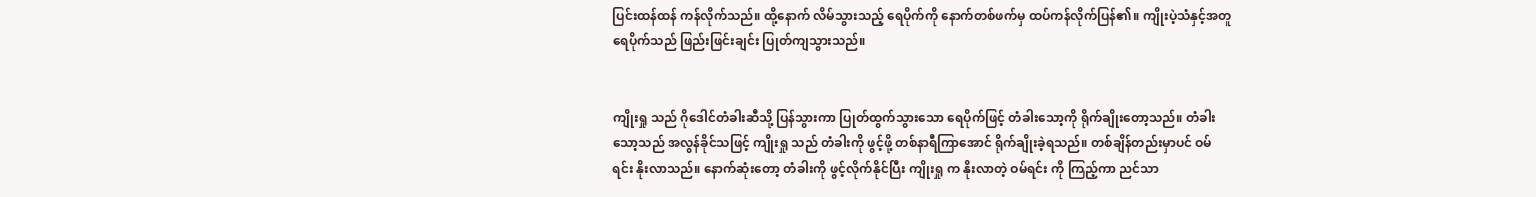ပြင်းထန်ထန် ကန်လိုက်သည်။ ထို့နောက် လိမ်သွားသည့် ရေပိုက်ကို နောက်တစ်ဖက်မှ ထပ်ကန်လိုက်ပြန်၏။ ကျိုးပဲ့သံနှင့်အတူ ရေပိုက်သည် ဖြည်းဖြင်းချင်း ပြုတ်ကျသွားသည်။


ကျိုးရှု သည် ဂိုဒေါင်တံခါးဆီသို့ ပြန်သွားကာ ပြုတ်ထွက်သွားသော ရေပိုက်ဖြင့် တံခါးသော့ကို ရိုက်ချိုးတော့သည်။ တံခါးသော့သည် အလွန်ခိုင်သဖြင့် ကျိုးရှု သည် တံခါးကို ဖွင့်ဖို့ တစ်နာရီကြာအောင် ရိုက်ချိုးခဲ့ရသည်။ တစ်ချိန်တည်းမှာပင် ဝမ်ရင်း နိုးလာသည်။ နောက်ဆုံးတော့ တံခါးကို ဖွင့်လိုက်နိုင်ပြီး ကျိုးရှု က နိုးလာတဲ့ ဝမ်ရင်း ကို ကြည့်ကာ ညင်သာ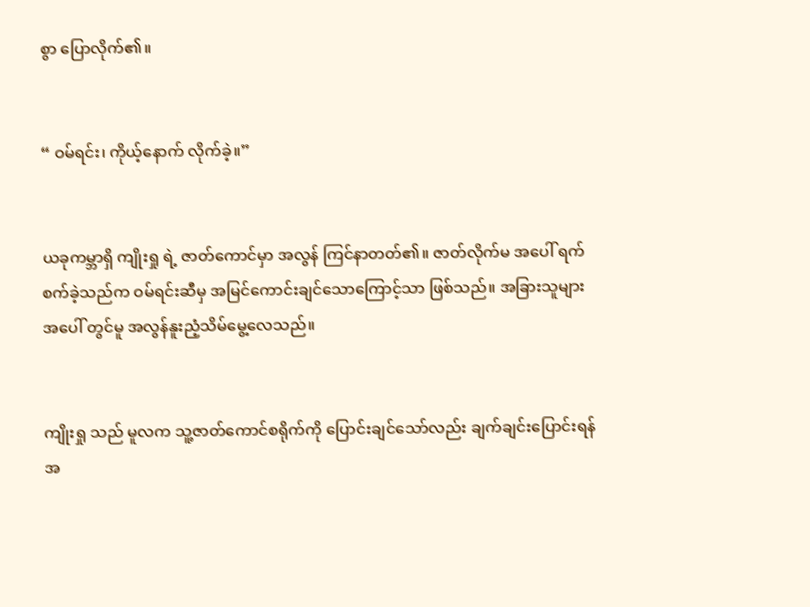စွာ ပြောလိုက်၏။


“ ဝမ်ရင်း၊ ကိုယ့်နောက် လိုက်ခဲ့။”


ယခုကမ္ဘာရှိ ကျိုးရှု ရဲ့ ဇာတ်ကောင်မှာ အလွန် ကြင်နာတတ်၏။ ဇာတ်လိုက်မ အပေါ် ရက်စက်ခဲ့သည်က ဝမ်ရင်းဆီမှ အမြင်ကောင်းချင်သောကြောင့်သာ ဖြစ်သည်။ အခြားသူများအပေါ် တွင်မူ အလွန်နူးညံ့သိမ်မွေ့လေသည်။


ကျိုးရှု သည် မူလက သူ့ဇာတ်ကောင်စရိုက်ကို ပြောင်းချင်သော်လည်း ချက်ချင်းပြောင်းရန် အ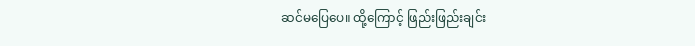ဆင်မပြေပေ။ ထို့ကြောင့် ဖြည်းဖြည်းချင်း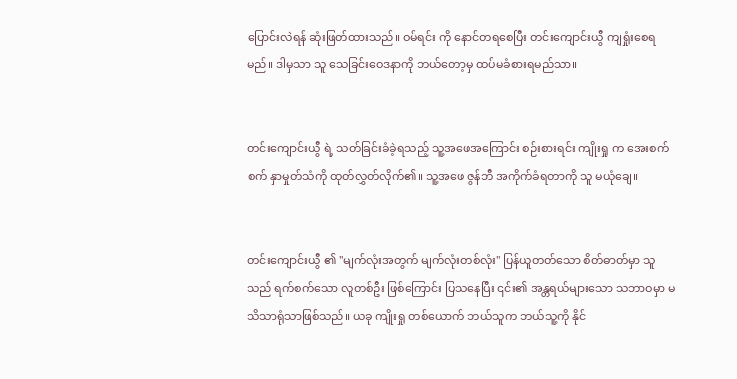ပြောင်းလဲရန် ဆုံးဖြတ်ထားသည်။ ဝမ်ရင်း ကို နောင်တရစေပြီး တင်းကျောင်းယွီ ကျရှုံးစေရမည်။ ဒါမှသာ သူ သေခြင်းဝေဒနာကို ဘယ်တော့မှ ထပ်မခံစားရမည်သာ။


တင်းကျောင်းယွီ ရဲ့ သတ်ခြင်းခံခဲ့ရသည့် သူ့အဖေအကြောင်း စဉ်းစားရင်း ကျိုးရှု က အေးစက်စက် နှာမှုတ်သံကို ထုတ်လွှတ်လိုက်၏။ သူ့အဖေ ဇွန်ဘီ အကိုက်ခံရတာကို သူ မယုံချေ။


တင်းကျောင်းယွီ ၏ "မျက်လုံးအတွက် မျက်လုံးတစ်လုံး" ပြန်ယူတတ်သော စိတ်ဓာတ်မှာ သူသည် ရက်စက်သော လူတစ်ဦး ဖြစ်ကြောင်း ပြသနေပြီး ၎င်း၏ အန္တရယ်များသော သဘာဝမှာ မသိသာရုံသာဖြစ်သည်။ ယခု ကျိုးရှု တစ်ယောက် ဘယ်သူက ဘယ်သူ့ကို နိုင်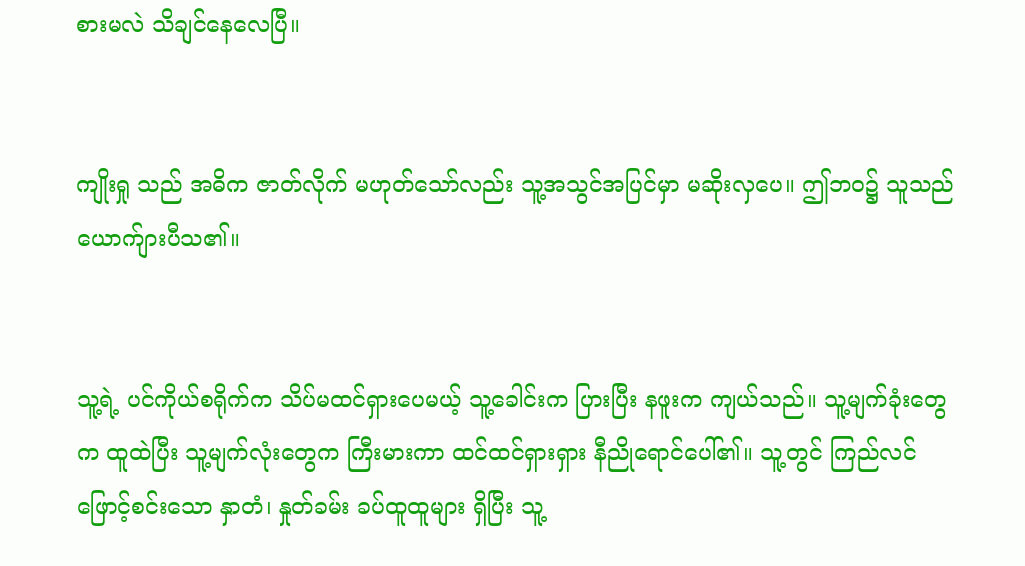စားမလဲ သိချင်နေလေပြီ။


ကျိုးရှု သည် အဓိက ဇာတ်လိုက် မဟုတ်သော်လည်း သူ့အသွင်အပြင်မှာ မဆိုးလှပေ။ ဤဘဝ၌ သူသည် ယောက်ျားပီသ၏။


သူ့ရဲ့ ပင်ကိုယ်စရိုက်က သိပ်မထင်ရှားပေမယ့် သူ့ခေါင်းက ပြားပြီး နဖူးက ကျယ်သည်။ သူ့မျက်ခုံးတွေက ထူထဲပြီး သူ့မျက်လုံးတွေက ကြီးမားကာ ထင်ထင်ရှားရှား နီညိုရောင်ပေါ်၏။ သူ့တွင် ကြည်လင်ဖြောင့်စင်းသော နှာတံ၊ နှုတ်ခမ်း ခပ်ထူထူများ ရှိပြီး သူ့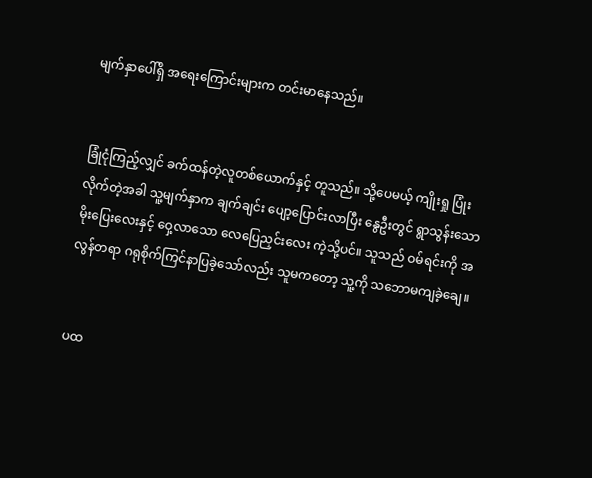မျက်နှာပေါ်ရှိ အရေးကြောင်းများက တင်းမာနေသည်။


ခြုံငုံကြည့်လျှင် ခက်ထန်တဲ့လူတစ်ယောက်နှင့် တူသည်။ သို့ပေမယ့် ကျိုးရှု ပြုံးလိုက်တဲ့အခါ သူ့မျက်နှာက ချက်ချင်း ပျော့ပြောင်းလာပြီး နွေဦးတွင် ရွာသွန်းသော မိုးပြေးလေးနှင့် ဝှေ့လာသော လေပြေညှင်းလေး ကဲ့သို့ပင်။ သူသည် ဝမ်ရင်းကို အလွန်တရာ ဂရုစိုက်ကြင်နာပြခဲ့သော်လည်း သူမကတော့ သူ့ကို သဘောမကျခဲ့ချေ။


ပထ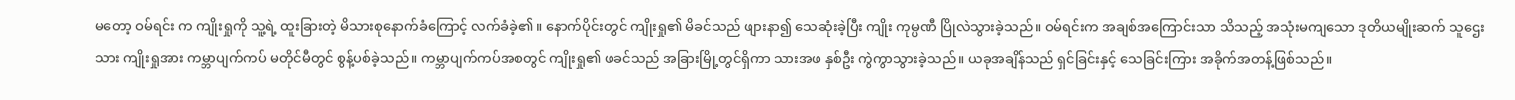မတော့ ဝမ်ရင်း က ကျိုးရှုကို သူ့ရဲ့ ထူးခြားတဲ့ မိသားစုနောက်ခံကြောင့် လက်ခံခဲ့၏။ နောက်ပိုင်းတွင် ကျိုးရှု၏ မိခင်သည် ဖျားနာ၍ သေဆုံးခဲ့ပြီး ကျိုး ကုမ္ပဏီ ပြိုလဲသွားခဲ့သည်။ ဝမ်ရင်းက အချစ်အကြောင်းသာ သိသည့် အသုံးမကျသော ဒုတိယမျိုးဆက် သူဌေးသား ကျိုးရှုအား ကမ္ဘာပျက်ကပ် မတိုင်မီတွင် စွန့်ပစ်ခဲ့သည်။ ကမ္ဘာပျက်ကပ်အစတွင် ကျိုးရှု၏ ဖခင်သည် အခြားမြို့တွင်ရှိကာ သားအဖ နှစ်ဦး ကွဲကွာသွားခဲ့သည်။ ယခုအချိန်သည် ရှင်ခြင်းနှင့် သေခြင်းကြား အခိုက်အတန့်ဖြစ်သည်။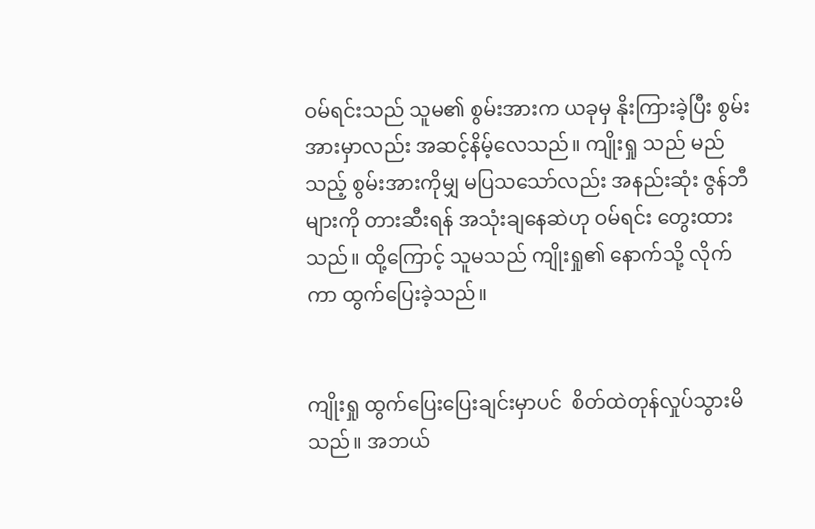ဝမ်ရင်းသည် သူမ၏ စွမ်းအားက ယခုမှ နိုးကြားခဲ့ပြီး စွမ်းအားမှာလည်း အဆင့်နိမ့်လေသည်။ ကျိုးရှု သည် မည်သည့် စွမ်းအားကိုမျှ မပြသသော်လည်း အနည်းဆုံး ဇွန်ဘီများကို တားဆီးရန် အသုံးချနေဆဲဟု ဝမ်ရင်း တွေးထားသည်။ ထို့ကြောင့် သူမသည် ကျိုးရှု၏ နောက်သို့ လိုက်ကာ ထွက်ပြေးခဲ့သည်။


ကျိုးရှု ထွက်ပြေးပြေးချင်းမှာပင်  စိတ်ထဲတုန်လှုပ်သွားမိသည်။ အဘယ်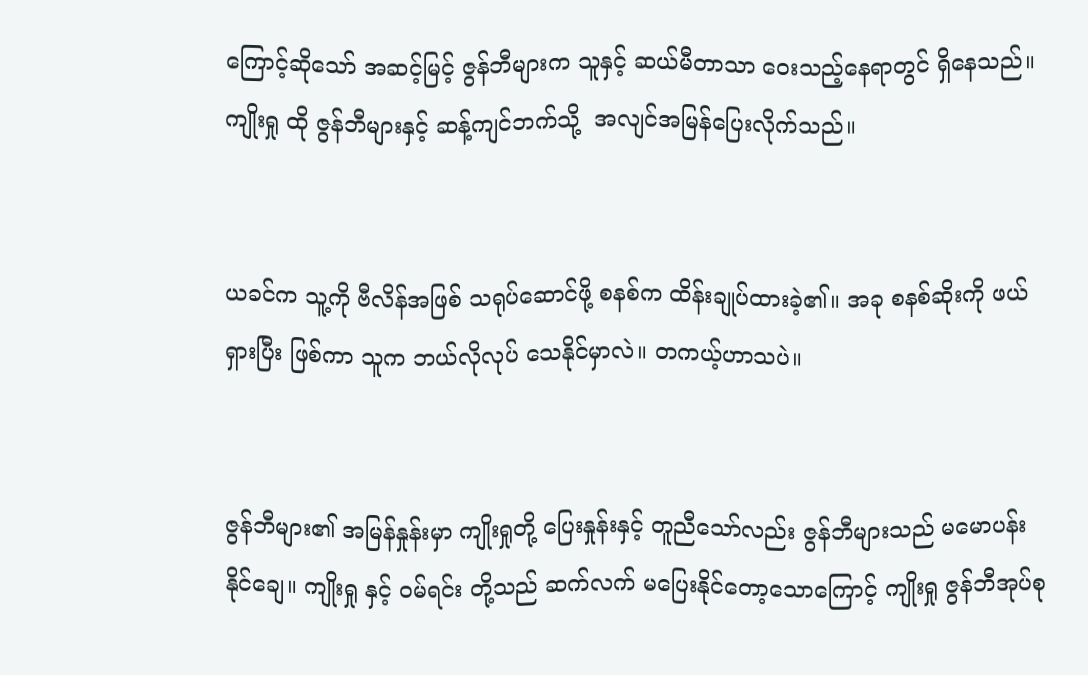ကြောင့်ဆိုသော် အဆင့်မြင့် ဇွန်ဘီများက သူနှင့် ဆယ်မီတာသာ ဝေးသည့်နေရာတွင် ရှိနေသည်။ ကျိုးရှု ထို ဇွန်ဘီများနှင့် ဆန့်ကျင်ဘက်သို့  အလျင်အမြန်ပြေးလိုက်သည်။


ယခင်က သူ့ကို ဗီလိန်အဖြစ် သရုပ်ဆောင်ဖို့ စနစ်က ထိန်းချုပ်ထားခဲ့၏။ အခု စနစ်ဆိုးကို ဖယ်ရှားပြီး ဖြစ်ကာ သူက ဘယ်လိုလုပ် သေနိုင်မှာလဲ။ တကယ့်ဟာသပဲ။


ဇွန်ဘီများ၏ အမြန်နှုန်းမှာ ကျိုးရှုတို့ ပြေးနှုန်းနှင့် တူညီသော်လည်း ဇွန်ဘီများသည် မမောပန်းနိုင်ချေ။ ကျိုးရှု နှင့် ဝမ်ရင်း တို့သည် ဆက်လက် မပြေးနိုင်တော့သောကြောင့် ကျိုးရှု ဇွန်ဘီအုပ်စု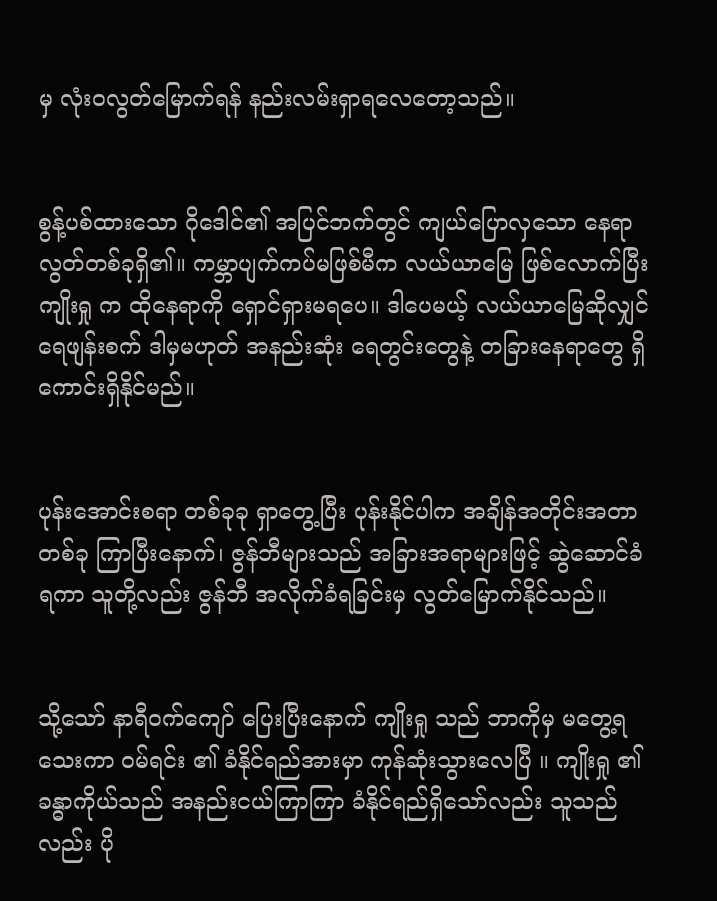မှ လုံးဝလွတ်မြောက်ရန် နည်းလမ်းရှာရလေတော့သည်။


စွန့်ပစ်ထားသော ဂိုဒေါင်၏ အပြင်ဘက်တွင် ကျယ်ပြောလှသော နေရာလွတ်တစ်ခုရှိ၏။ ကမ္ဘာပျက်ကပ်မဖြစ်မီက လယ်ယာမြေ ဖြစ်လောက်ပြီး ကျိုးရှု က ထိုနေရာကို ရှောင်ရှားမရပေ။ ဒါပေမယ့် လယ်ယာမြေဆိုလျှင် ရေဖျန်းစက် ဒါမှမဟုတ် အနည်းဆုံး ရေတွင်းတွေနဲ့ တခြားနေရာတွေ ရှိကောင်းရှိနိုင်မည်။


ပုန်းအောင်းစရာ တစ်ခုခု ရှာတွေ့ပြီး ပုန်းနိုင်ပါက အချိန်အတိုင်းအတာတစ်ခု ကြာပြီးနောက်၊ ဇွန်ဘီများသည် အခြားအရာများဖြင့် ဆွဲဆောင်ခံရကာ သူတို့လည်း ဇွန်ဘီ အလိုက်ခံရခြင်းမှ လွတ်မြောက်နိုင်သည်။


သို့သော် နာရီဝက်ကျော် ပြေးပြီးနောက် ကျိုးရှု သည် ဘာကိုမှ မတွေ့ရသေးကာ ဝမ်ရင်း ၏ ခံနိုင်ရည်အားမှာ ကုန်ဆုံးသွားလေပြီ ။ ကျိုးရှု ၏ ခန္ဓာကိုယ်သည် အနည်းငယ်ကြာကြာ ခံနိုင်ရည်ရှိသော်လည်း သူသည်လည်း ပို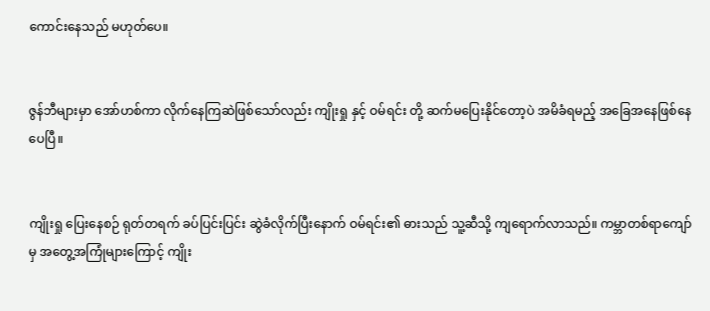ကောင်းနေသည် မဟုတ်ပေ။


ဇွန်ဘီများမှာ အော်ဟစ်ကာ လိုက်နေကြဆဲဖြစ်သော်လည်း ကျိုးရှု နှင့် ဝမ်ရင်း တို့ ဆက်မပြေးနိုင်တော့ပဲ အမိခံရမည့် အခြေအနေဖြစ်နေပေပြီ။


ကျိုးရှု ပြေးနေစဉ် ရုတ်တရက် ခပ်ပြင်းပြင်း ဆွဲခံလိုက်ပြီးနောက် ဝမ်ရင်း၏ ဓားသည် သူ့ဆီသို့ ကျရောက်လာသည်။ ကမ္ဘာတစ်ရာကျော်မှ အတွေ့အကြုံများကြောင့် ကျိုး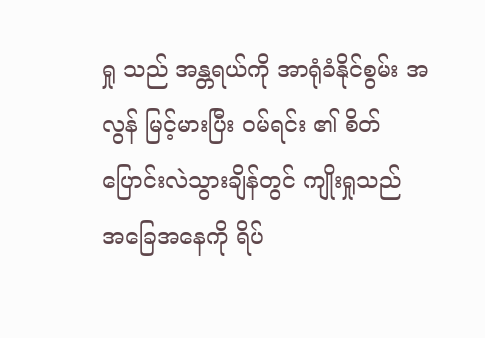ရှု သည် အန္တရယ်ကို အာရုံခံနိုင်စွမ်း အလွန် မြင့်မားပြီး ဝမ်ရင်း ၏ စိတ်ပြောင်းလဲသွားချိန်တွင် ကျိုးရှုသည် အခြေအနေကို ရိပ်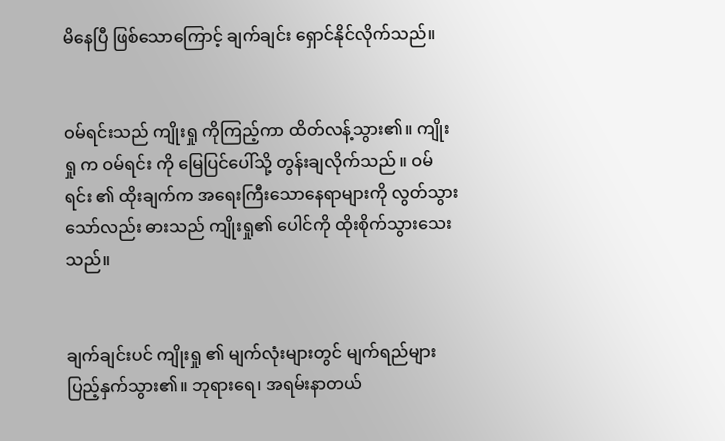မိနေပြီ ဖြစ်သောကြောင့် ချက်ချင်း ရှောင်နိုင်လိုက်သည်။


ဝမ်ရင်းသည် ကျိုးရှု ကိုကြည့်ကာ ထိတ်လန့်သွား၏။ ကျိုးရှု က ဝမ်ရင်း ကို မြေပြင်ပေါ်သို့ တွန်းချလိုက်သည် ။ ဝမ်ရင်း ၏ ထိုးချက်က အရေးကြီးသောနေရာများကို လွတ်သွားသော်လည်း ဓားသည် ကျိုးရှု၏ ပေါင်ကို ထိုးစိုက်သွားသေးသည်။


ချက်ချင်းပင် ကျိုးရှု ၏ မျက်လုံးများတွင် မျက်ရည်များ ပြည့်နှက်သွား၏။ ဘုရားရေ၊ အရမ်းနာတယ်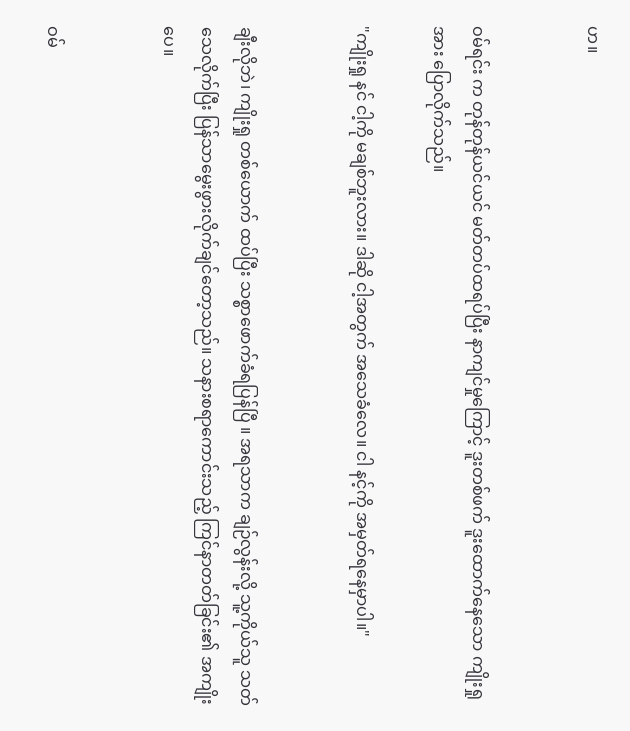ဟ။


ဝမ်ရင်း က တုန်တုန်ယင်ယင် မတ်တပ်ထရပ်ပြီး နာကျင်မှုကြောင့် ဒူးတစ်ဖက် ဒူးထောက်နေသော ကျိုးရှု အား ပြောလိုက်သည်။

"ကျိုးရှု နင် ငါ့ကို မချစ်ဘူးလား။ ဒါဆို ငါ့အတွက် အသေခံလေ။ ငါ နင့်ကို အမှတ်ရနေမှာပါ။"


ချီးလိုဘဲ၊ ကျိုးရှု တစ်ယောက် ထပ်ပြီး သစ္စာဖောက်ခံရပြန်ပြီ ။ အရသာက ချဉ်လွန်းလို့ သူ့ကိုယ်သူ သတ်သေလိုက်ပြီး ပြန်သာမွေးဖွားလိုက်ချင်တော့သည်။ သနားစရာကောင်းသည့် ကြင်နာတတ်ခြင်း၏ အကျိုးပေ။


ဝမ်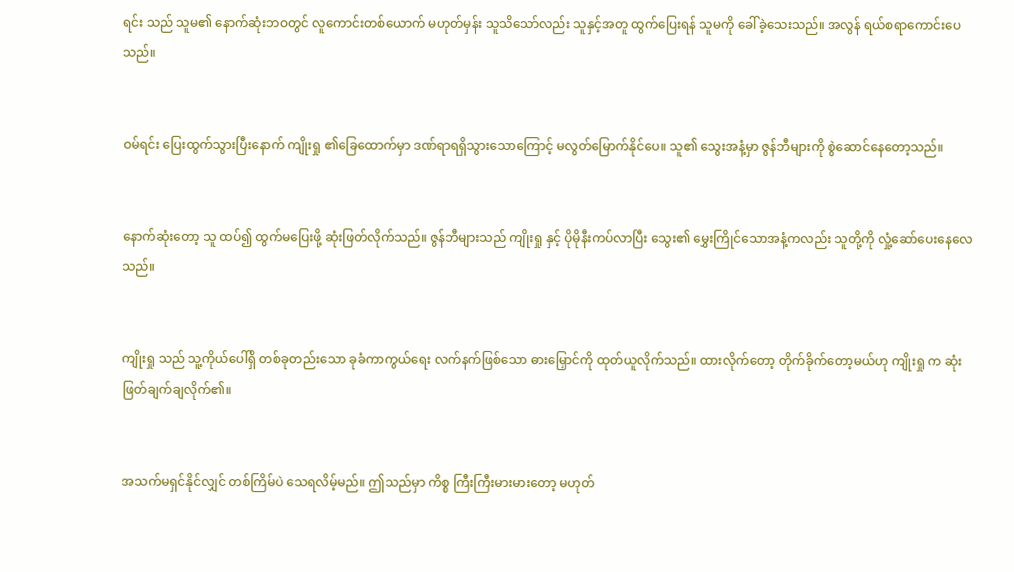ရင်း သည် သူမ၏ နောက်ဆုံးဘဝတွင် လူကောင်းတစ်ယောက် မဟုတ်မှန်း သူသိသော်လည်း သူနှင့်အတူ ထွက်ပြေးရန် သူမကို ခေါ်ခဲ့သေးသည်။ အလွန် ရယ်စရာကောင်းပေသည်။


ဝမ်ရင်း ပြေးထွက်သွားပြီးနောက် ကျိုးရှု ၏ခြေထောက်မှာ ဒဏ်ရာရရှိသွားသောကြောင့် မလွတ်မြောက်နိုင်ပေ။ သူ၏ သွေးအနံ့မှာ ဇွန်ဘီများကို စွဲဆောင်နေတော့သည်။


နောက်ဆုံးတော့ သူ ထပ်၍ ထွက်မပြေးဖို့ ဆုံးဖြတ်လိုက်သည်။ ဇွန်ဘီများသည် ကျိုးရှု နှင့် ပိုမိုနီးကပ်လာပြီး သွေး၏ မွှေးကြိုင်သောအနံ့ကလည်း သူတို့ကို လှုံ့ဆော်ပေးနေလေသည်။


ကျိုးရှု သည် သူ့ကိုယ်ပေါ်ရှိ တစ်ခုတည်းသော ခုခံကာကွယ်ရေး လက်နက်ဖြစ်သော ဓားမြှောင်ကို ထုတ်ယူလိုက်သည်။ ထားလိုက်တော့ တိုက်ခိုက်တော့မယ်ဟု ကျိုးရှု က ဆုံးဖြတ်ချက်ချလိုက်၏။


အသက်မရှင်နိုင်လျှင် တစ်ကြိမ်ပဲ သေရလိမ့်မည်။ ဤသည်မှာ ကိစ္စ ကြီးကြီးမားမားတော့ မဟုတ်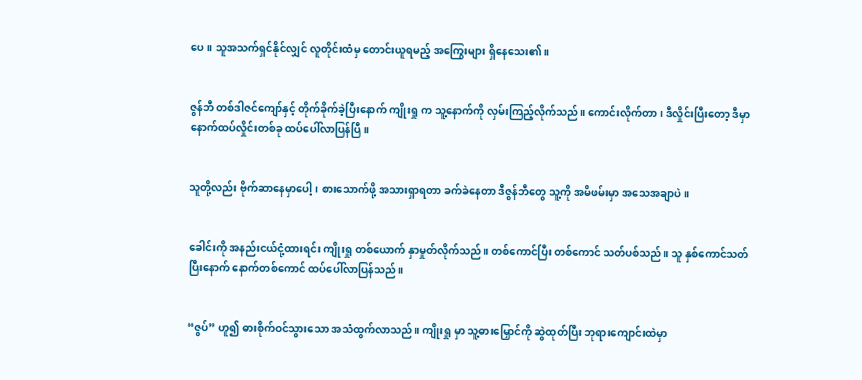ပေ။ သူအသက်ရှင်နိုင်လျှင် လူတိုင်းထံမှ တောင်းယူရမည့် အကြွေးများ ရှိနေသေး၏။


ဇွန်ဘီ တစ်ဒါဇင်ကျော်နှင့် တိုက်ခိုက်ခဲ့ပြီးနောက် ကျိုးရှု က သူ့နောက်ကို လှမ်းကြည့်လိုက်သည်။ ကောင်းလိုက်တာ၊ ဒီလှိုင်းပြီးတော့ ဒီမှာ နောက်ထပ်လှိုင်းတစ်ခု ထပ်ပေါ်လာပြန်ပြီ။


သူတို့လည်း ဗိုက်ဆာနေမှာပေါ့၊ စားသောက်ဖို့ အသားရှာရတာ ခက်ခဲနေတာ ဒီဇွန်ဘီတွေ သူ့ကို အမိဖမ်းမှာ အသေအချာပဲ။


ခေါင်းကို အနည်းငယ်ငုံ့ထားရင်း ကျိုးရှု တစ်ယောက် နှာမှုတ်လိုက်သည်။ တစ်ကောင်ပြီး တစ်ကောင် သတ်ပစ်သည်။ သူ နှစ်ကောင်သတ်ပြီးနောက် နောက်တစ်ကောင် ထပ်ပေါ်လာပြန်သည်။


“ဇွပ်” ဟူ၍ ဓားစိုက်ဝင်သွားသော အသံထွက်လာသည်။ ကျိုးရှု မှာ သူ့ဓားမြှောင်ကို ဆွဲထုတ်ပြီး ဘုရားကျောင်းထဲမှာ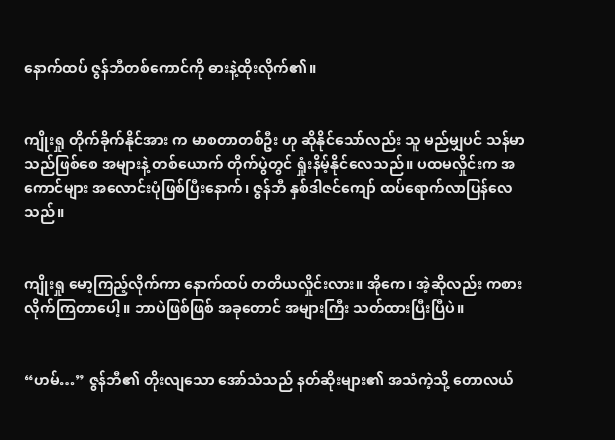နောက်ထပ် ဇွန်ဘီတစ်ကောင်ကို ဓားနဲ့ထိုးလိုက်၏။


ကျိုးရှု တိုက်ခိုက်နိုင်အား က မာစတာတစ်ဦး ဟု ဆိုနိုင်သော်လည်း သူ မည်မျှပင် သန်မာသည်ဖြစ်စေ အများနဲ့ တစ်ယောက် တိုက်ပွဲတွင် ရှုံးနိမ့်နိုင်လေသည်။ ပထမလှိုင်းက အကောင်များ အလောင်းပုံဖြစ်ပြီးနောက်၊ ဇွန်ဘီ နှစ်ဒါဇင်ကျော် ထပ်ရောက်လာပြန်လေသည်။


ကျိုးရှု မော့ကြည့်လိုက်ကာ နောက်ထပ် တတိယလှိုင်းလား။ အိုကေ၊ အဲ့ဆိုလည်း ကစားလိုက်ကြတာပေါ့။ ဘာပဲဖြစ်ဖြစ် အခုတောင် အများကြီး သတ်ထားပြီးပြီပဲ။


“ဟမ်…” ဇွန်ဘီ၏ တိုးလျသော အော်သံသည် နတ်ဆိုးများ၏ အသံကဲ့သို့ တောလယ်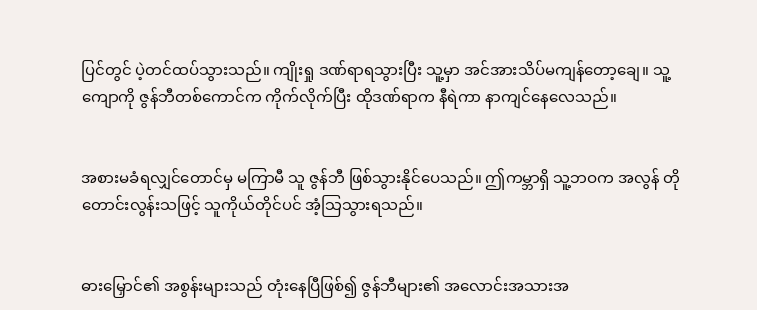ပြင်တွင် ပဲ့တင်ထပ်သွားသည်။ ကျိုးရှု ဒဏ်ရာရသွားပြီး သူ့မှာ အင်အားသိပ်မကျန်တော့ချေ။ သူ့ကျောကို ဇွန်ဘီတစ်ကောင်က ကိုက်လိုက်ပြီး ထိုဒဏ်ရာက နီရဲကာ နာကျင်နေလေသည်။


အစားမခံရလျှင်တောင်မှ မကြာမီ သူ ဇွန်ဘီ ဖြစ်သွားနိုင်ပေသည်။ ဤကမ္ဘာရှိ သူ့ဘဝက အလွန် တိုတောင်းလွန်းသဖြင့် သူကိုယ်တိုင်ပင် အံ့သြသွားရသည်။


ဓားမြှောင်၏ အစွန်းများသည် တုံးနေပြီဖြစ်၍ ဇွန်ဘီများ၏ အလောင်းအသားအ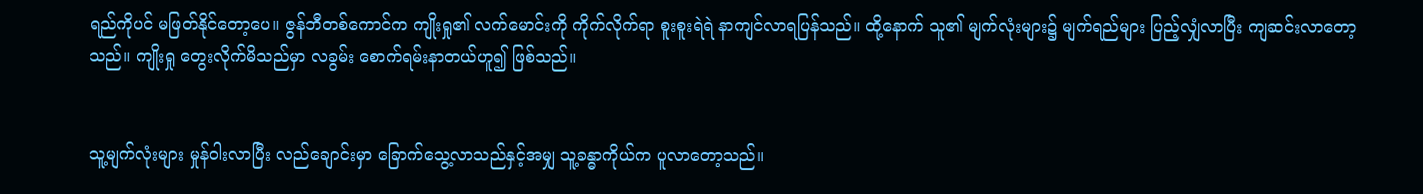ရည်ကိုပင် မဖြတ်နိုင်တော့ပေ။ ဇွန်ဘီတစ်ကောင်က ကျိုးရှု၏ လက်မောင်းကို ကိုက်လိုက်ရာ စူးစူးရဲရဲ နာကျင်လာရပြန်သည်။ ထို့နောက် သူ၏ မျက်လုံးများ၌ မျက်ရည်များ ပြည့်လျှံလာပြီး ကျဆင်းလာတော့သည်။ ကျိုးရှု တွေးလိုက်မိသည်မှာ လခွမ်း စောက်ရမ်းနာတယ်ဟူ၍ ဖြစ်သည်။


သူ့မျက်လုံးများ မှုန်ဝါးလာပြီး လည်ချောင်းမှာ ခြောက်သွေ့လာသည်နှင့်အမျှ သူ့ခန္ဓာကိုယ်က ပူလာတော့သည်။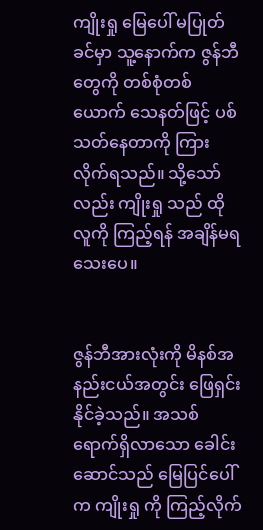ကျိုးရှု မြေပေါ် မပြုတ်ခင်မှာ သူ့နောက်က ဇွန်ဘီတွေကို တစ်စုံတစ်ယောက် သေနတ်ဖြင့် ပစ်သတ်နေတာကို ကြားလိုက်ရသည်။ သို့သော်လည်း ကျိုးရှု သည် ထိုလူကို ကြည့်ရန် အချိန်မရသေးပေ။


ဇွန်ဘီအားလုံးကို မိနစ်အနည်းငယ်အတွင်း ဖြေရှင်းနိုင်ခဲ့သည်။ အသစ်ရောက်ရှိလာသော ခေါင်းဆောင်သည် မြေပြင်ပေါ်က ကျိုးရှု ကို ကြည့်လိုက်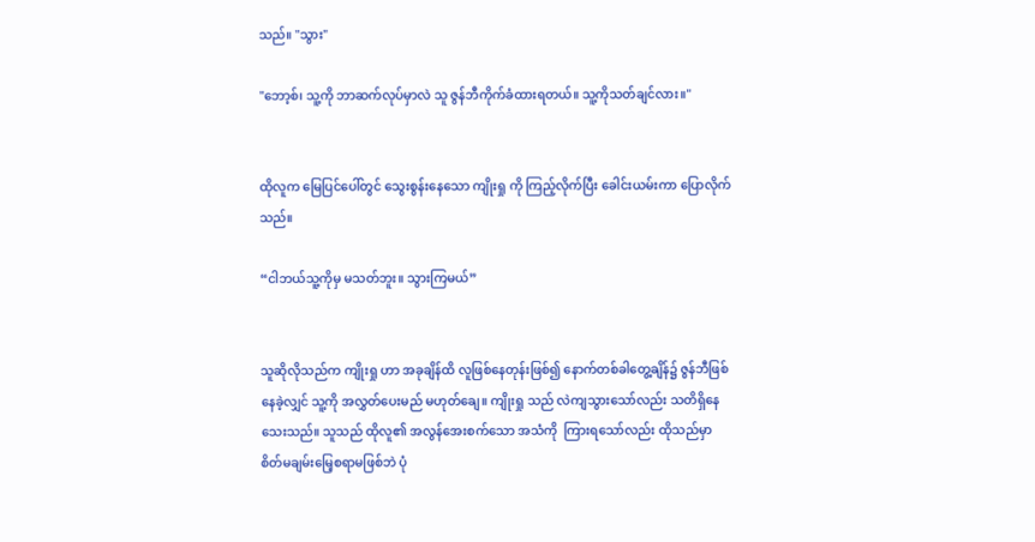သည်။ "သွား"

"ဘော့စ်၊ သူ့ကို ဘာဆက်လုပ်မှာလဲ သူ ဇွန်ဘီကိုက်ခံထားရတယ်။ သူ့ကိုသတ်ချင်လား။"


ထိုလူက မြေပြင်ပေါ်တွင် သွေးစွန်းနေသော ကျိုးရှု ကို ကြည့်လိုက်ပြီး ခေါင်းယမ်းကာ ပြောလိုက်သည်။

“ငါဘယ်သူ့ကိုမှ မသတ်ဘူး။ သွားကြမယ်”


သူဆိုလိုသည်က ကျိုးရှု ဟာ အခုချိန်ထိ လူဖြစ်နေတုန်းဖြစ်၍ နောက်တစ်ခါတွေ့ချိန်၌ ဇွန်ဘီဖြစ်နေခဲ့လျှင် သူ့ကို အလွှတ်ပေးမည် မဟုတ်ချေ။ ကျိုးရှု သည် လဲကျသွားသော်လည်း သတိရှိနေသေးသည်။ သူသည် ထိုလူ၏ အလွန်အေးစက်သော အသံကို  ကြားရသော်လည်း ထိုသည်မှာ စိတ်မချမ်းမြေ့စရာမဖြစ်ဘဲ ပုံ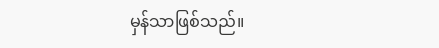မှန်သာဖြစ်သည်။